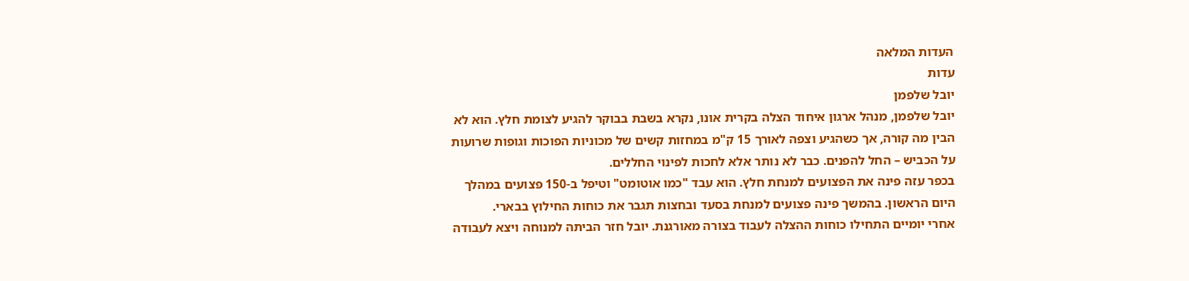העדות המלאה
עדות
יובל שלפמן
יובל שלפמן, מנהל ארגון איחוד הצלה בקרית אונו, נקרא בשבת בבוקר להגיע לצומת חלץ. הוא לא הבין מה קורה, אך כשהגיע וצפה לאורך 15 ק"מ במחזות קשים של מכוניות הפוכות וגופות שרועות על הכביש – החל להפנים. כבר לא נותר אלא לחכות לפינוי החללים.
בכפר עזה פינה את הפצועים למנחת חלץ. הוא עבד "כמו אוטומט" וטיפל ב-150 פצועים במהלך היום הראשון. בהמשך פינה פצועים למנחת בסעד ובחצות תגבר את כוחות החילוץ בבארי.
אחרי יומיים התחילו כוחות ההצלה לעבוד בצורה מאורגנת. יובל חזר הביתה למנוחה ויצא לעבודה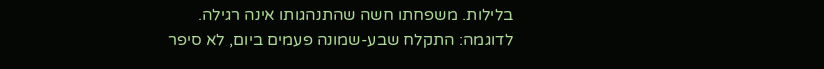בלילות. משפחתו חשה שהתנהגותו אינה רגילה. לדוגמה: התקלח שבע-שמונה פעמים ביום, לא סיפר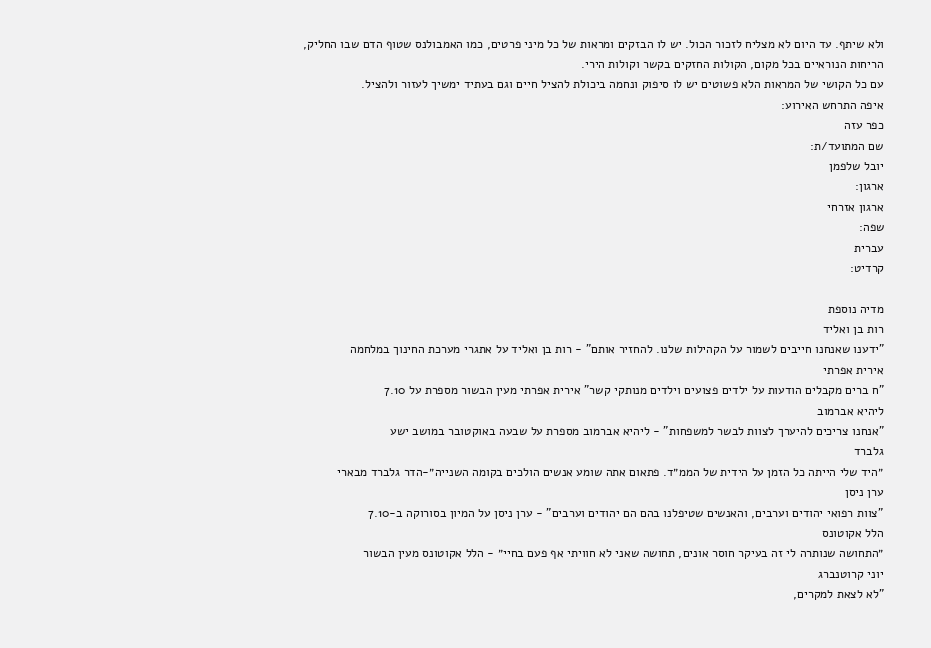ולא שיתף. עד היום לא מצליח לזכור הכול. יש לו הבזקים ומראות של כל מיני פרטים, כמו האמבולנס שטוף הדם שבו החליק, הריחות הנוראיים בכל מקום, הקולות החזקים בקשר וקולות הירי.
עם כל הקושי של המראות הלא פשוטים יש לו סיפוק ונחמה ביכולת להציל חיים וגם בעתיד ימשיך לעזור ולהציל.
איפה התרחש האירוע:
כפר עזה
שם המתועד/ת:
יובל שלפמן
ארגון:
ארגון אזרחי
שפה:
עברית
קרדיט:

מדיה נוספת
רות בן ואליד
"ידענו שאנחנו חייבים לשמור על הקהילות שלנו. להחזיר אותם" - רות בן ואליד על אתגרי מערכת החינוך במלחמה
אירית אפרתי
"ח ברים מקבלים הודעות על ילדים פצועים וילדים מנותקי קשר" אירית אפרתי מעין הבשור מספרת על 7.10
ליהיא אברמוב
"אנחנו צריכים להיערך לצוות לבשר למשפחות" - ליהיא אברמוב מספרת על שבעה באוקטובר במושב ישע
גלברד
״היד שלי הייתה כל הזמן על הידית של הממ״ד. פתאום אתה שומע אנשים הולכים בקומה השנייה״-הדר גלברד מבארי
ערן ניסן
"צוות רפואי יהודים וערבים, והאנשים שטיפלנו בהם הם יהודים וערבים" - ערן ניסן על המיון בסורוקה ב-7.10
הלל אקוטונס
״התחושה שנותרה לי זה בעיקר חוסר אונים, תחושה שאני לא חוויתי אף פעם בחיי״ - הלל אקוטונס מעין הבשור
יוני קרוטנברג
"לא לצאת למקרים,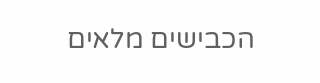הכבישים מלאים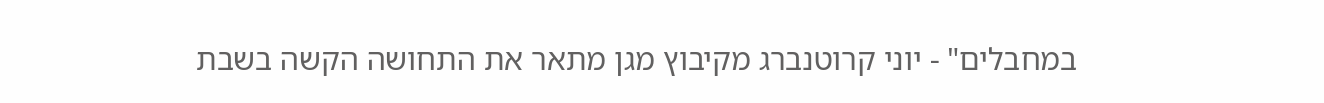במחבלים" - יוני קרוטנברג מקיבוץ מגן מתאר את התחושה הקשה בשבת